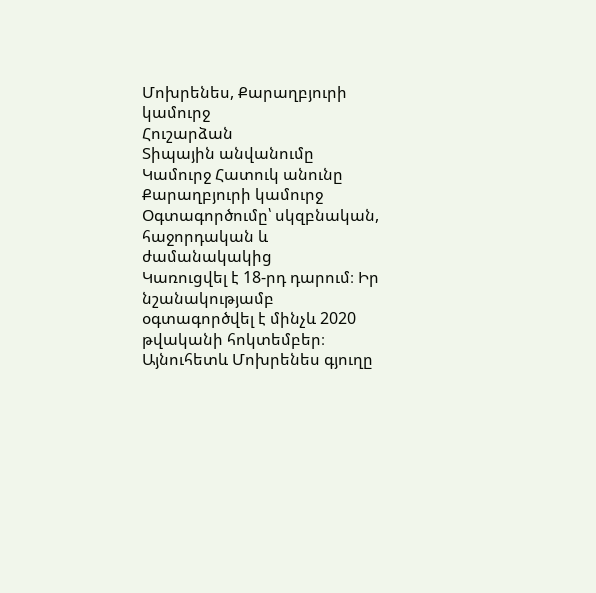Մոխրենես, Քարաղբյուրի կամուրջ
Հուշարձան
Տիպային անվանումը
Կամուրջ Հատուկ անունը
Քարաղբյուրի կամուրջ Օգտագործումը՝ սկզբնական, հաջորդական և ժամանակակից
Կառուցվել է 18-րդ դարում։ Իր նշանակությամբ օգտագործվել է մինչև 2020 թվականի հոկտեմբեր։ Այնուհետև Մոխրենես գյուղը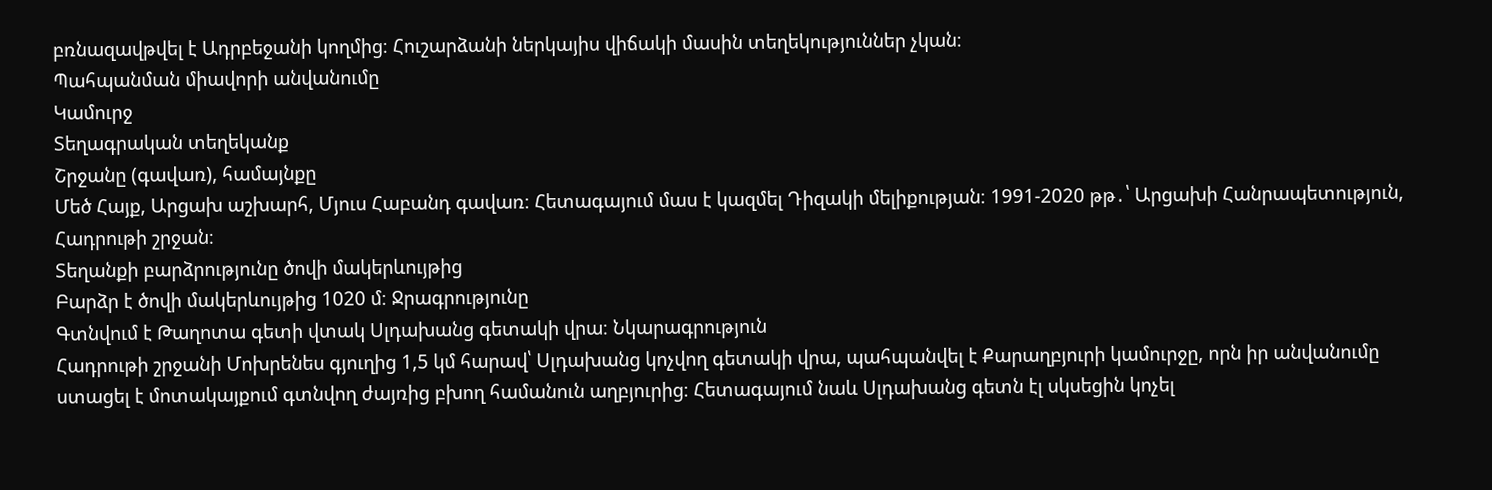բռնազավթվել է Ադրբեջանի կողմից։ Հուշարձանի ներկայիս վիճակի մասին տեղեկություններ չկան։
Պահպանման միավորի անվանումը
Կամուրջ
Տեղագրական տեղեկանք
Շրջանը (գավառ), համայնքը
Մեծ Հայք, Արցախ աշխարհ, Մյուս Հաբանդ գավառ։ Հետագայում մաս է կազմել Դիզակի մելիքության։ 1991-2020 թթ․՝ Արցախի Հանրապետություն, Հադրութի շրջան։
Տեղանքի բարձրությունը ծովի մակերևույթից
Բարձր է ծովի մակերևույթից 1020 մ։ Ջրագրությունը
Գտնվում է Թաղոտա գետի վտակ Սլդախանց գետակի վրա։ Նկարագրություն
Հադրութի շրջանի Մոխրենես գյուղից 1,5 կմ հարավ՝ Սլդախանց կոչվող գետակի վրա, պահպանվել է Քարաղբյուրի կամուրջը, որն իր անվանումը ստացել է մոտակայքում գտնվող ժայռից բխող համանուն աղբյուրից։ Հետագայում նաև Սլդախանց գետն էլ սկսեցին կոչել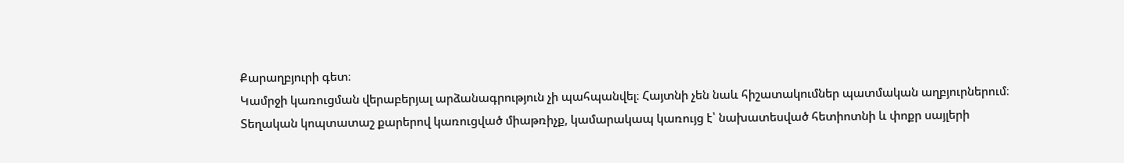Քարաղբյուրի գետ։
Կամրջի կառուցման վերաբերյալ արձանագրություն չի պահպանվել։ Հայտնի չեն նաև հիշատակումներ պատմական աղբյուրներում։
Տեղական կոպտատաշ քարերով կառուցված միաթռիչք, կամարակապ կառույց է՝ նախատեսված հետիոտնի և փոքր սայլերի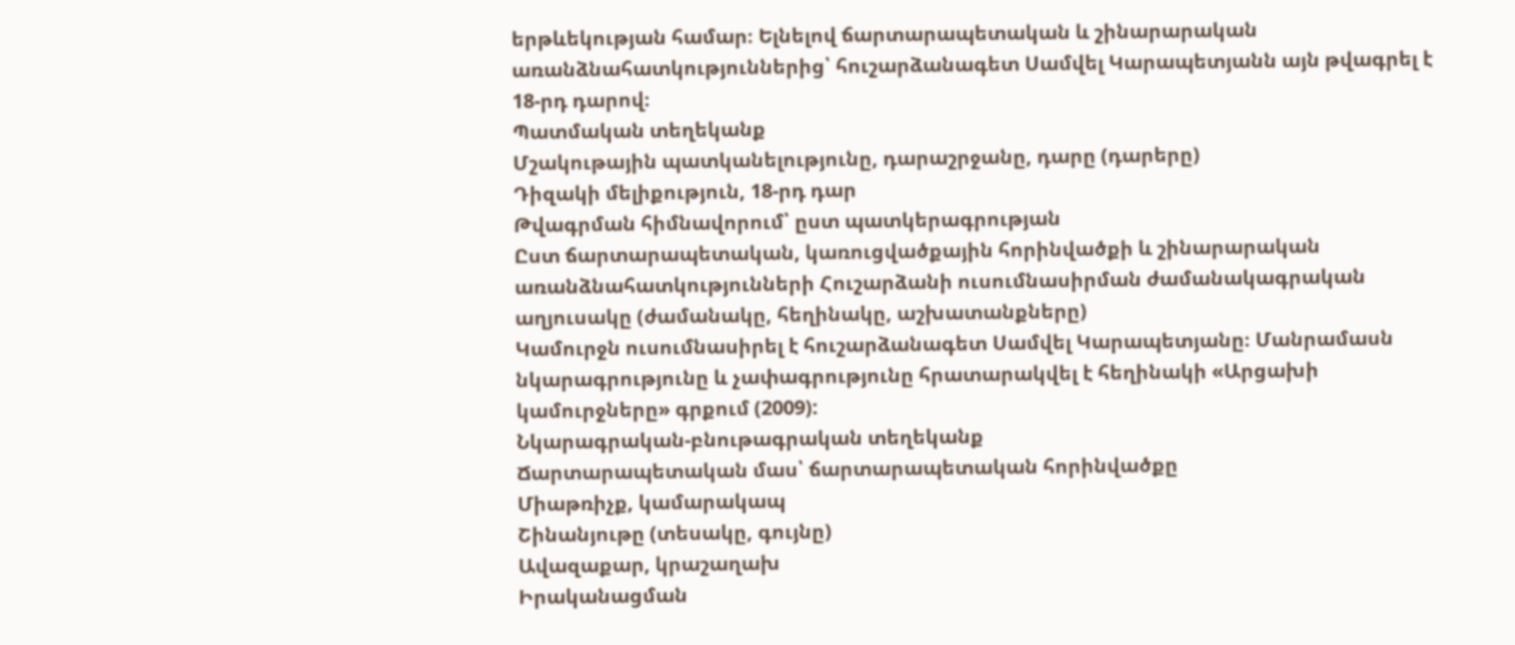երթևեկության համար։ Ելնելով ճարտարապետական և շինարարական առանձնահատկություններից՝ հուշարձանագետ Սամվել Կարապետյանն այն թվագրել է 18-րդ դարով։
Պատմական տեղեկանք
Մշակութային պատկանելությունը, դարաշրջանը, դարը (դարերը)
Դիզակի մելիքություն, 18-րդ դար
Թվագրման հիմնավորում՝ ըստ պատկերագրության
Ըստ ճարտարապետական, կառուցվածքային հորինվածքի և շինարարական առանձնահատկությունների Հուշարձանի ուսումնասիրման ժամանակագրական աղյուսակը (ժամանակը, հեղինակը, աշխատանքները)
Կամուրջն ուսումնասիրել է հուշարձանագետ Սամվել Կարապետյանը։ Մանրամասն նկարագրությունը և չափագրությունը հրատարակվել է հեղինակի «Արցախի կամուրջները» գրքում (2009):
Նկարագրական-բնութագրական տեղեկանք
Ճարտարապետական մաս՝ ճարտարապետական հորինվածքը
Միաթռիչք, կամարակապ
Շինանյութը (տեսակը, գույնը)
Ավազաքար, կրաշաղախ
Իրականացման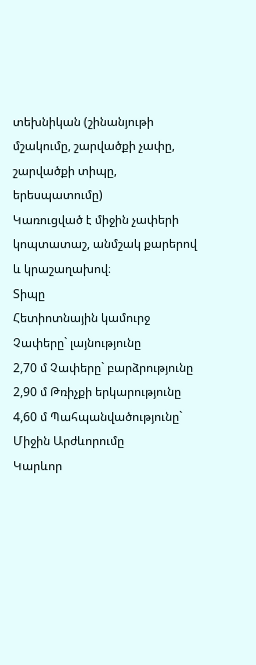տեխնիկան (շինանյութի մշակումը, շարվածքի չափը, շարվածքի տիպը, երեսպատումը)
Կառուցված է միջին չափերի կոպտատաշ, անմշակ քարերով և կրաշաղախով։
Տիպը
Հետիոտնային կամուրջ Չափերը` լայնությունը
2,70 մ Չափերը` բարձրությունը
2,90 մ Թռիչքի երկարությունը
4,60 մ Պահպանվածությունը`
Միջին Արժևորումը
Կարևոր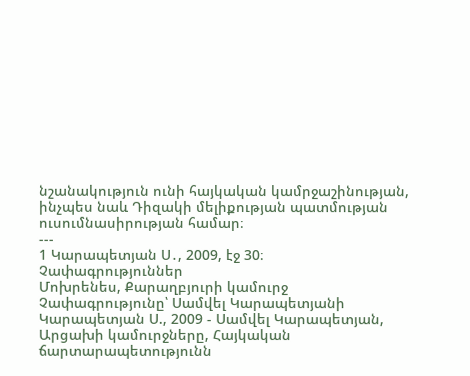նշանակություն ունի հայկական կամրջաշինության, ինչպես նաև Դիզակի մելիքության պատմության ուսումնասիրության համար։
---
1 Կարապետյան Ս․, 2009, էջ 30։
Չափագրություններ
Մոխրենես, Քարաղբյուրի կամուրջ
Չափագրությունը՝ Սամվել Կարապետյանի
Կարապետյան Ս., 2009 - Սամվել Կարապետյան, Արցախի կամուրջները, Հայկական ճարտարապետությունն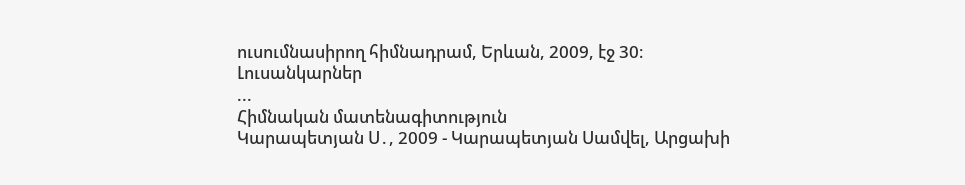ուսումնասիրող հիմնադրամ, Երևան, 2009, էջ 30։
Լուսանկարներ
...
Հիմնական մատենագիտություն
Կարապետյան Ս․, 2009 - Կարապետյան Սամվել, Արցախի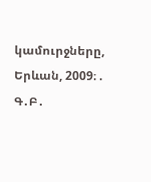կամուրջները, Երևան, 2009։ .
Գ․Բ․